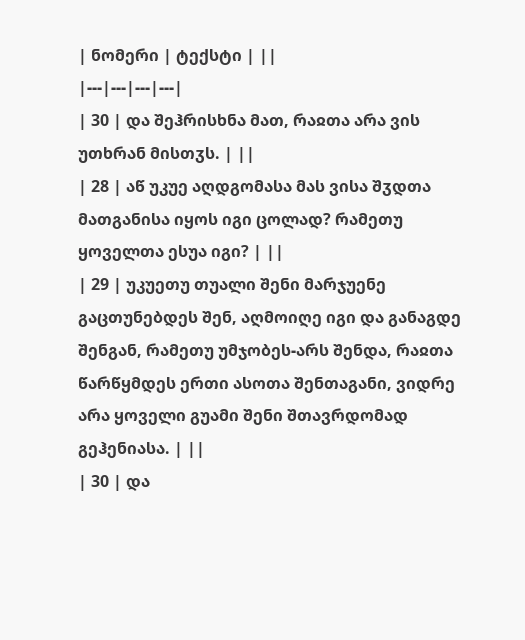| ნომერი | ტექსტი | ||
|---|---|---|---|
| 30 | და შეჰრისხნა მათ, რაჲთა არა ვის უთხრან მისთჳს. | ||
| 28 | აწ უკუე აღდგომასა მას ვისა შჳდთა მათგანისა იყოს იგი ცოლად? რამეთუ ყოველთა ესუა იგი? | ||
| 29 | უკუეთუ თუალი შენი მარჯუენე გაცთუნებდეს შენ, აღმოიღე იგი და განაგდე შენგან, რამეთუ უმჯობეს-არს შენდა, რაჲთა წარწყმდეს ერთი ასოთა შენთაგანი, ვიდრე არა ყოველი გუამი შენი შთავრდომად გეჰენიასა. | ||
| 30 | და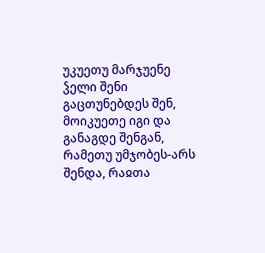უკუეთუ მარჯუენე ჴელი შენი გაცთუნებდეს შენ, მოიკუეთე იგი და განაგდე შენგან, რამეთუ უმჯობეს-არს შენდა, რაჲთა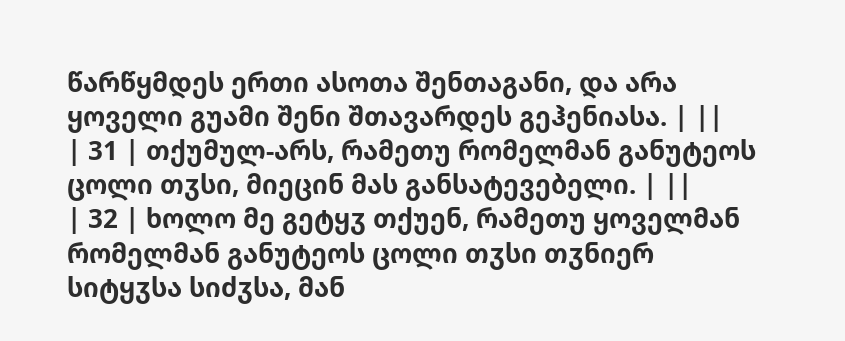წარწყმდეს ერთი ასოთა შენთაგანი, და არა ყოველი გუამი შენი შთავარდეს გეჰენიასა. | ||
| 31 | თქუმულ-არს, რამეთუ რომელმან განუტეოს ცოლი თჳსი, მიეცინ მას განსატევებელი. | ||
| 32 | ხოლო მე გეტყჳ თქუენ, რამეთუ ყოველმან რომელმან განუტეოს ცოლი თჳსი თჳნიერ სიტყჳსა სიძჳსა, მან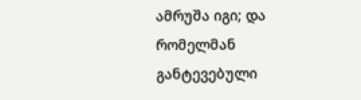ამრუშა იგი; და რომელმან განტევებული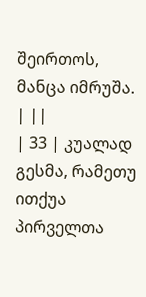შეირთოს, მანცა იმრუშა. | ||
| 33 | კუალად გესმა, რამეთუ ითქუა პირველთა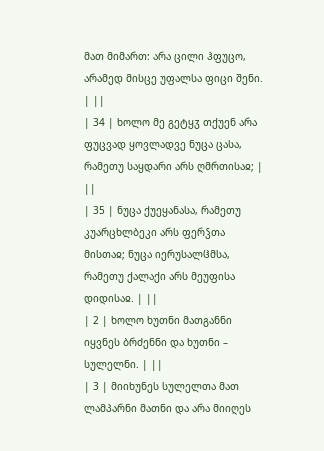მათ მიმართ: არა ცილი ჰფუცო, არამედ მისცე უფალსა ფიცი შენი. | ||
| 34 | ხოლო მე გეტყჳ თქუენ არა ფუცვად ყოვლადვე ნუცა ცასა, რამეთუ საყდარი არს ღმრთისაჲ; | ||
| 35 | ნუცა ქუეყანასა, რამეთუ კუარცხლბეკი არს ფერჴთა მისთაჲ; ნუცა იერუსალჱმსა, რამეთუ ქალაქი არს მეუფისა დიდისაჲ. | ||
| 2 | ხოლო ხუთნი მათგანნი იყვნეს ბრძენნი და ხუთნი – სულელნი. | ||
| 3 | მიიხუნეს სულელთა მათ ლამპარნი მათნი და არა მიიღეს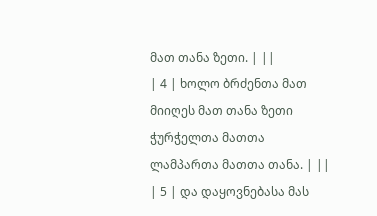მათ თანა ზეთი. | ||
| 4 | ხოლო ბრძენთა მათ მიიღეს მათ თანა ზეთი ჭურჭელთა მათთა ლამპართა მათთა თანა. | ||
| 5 | და დაყოვნებასა მას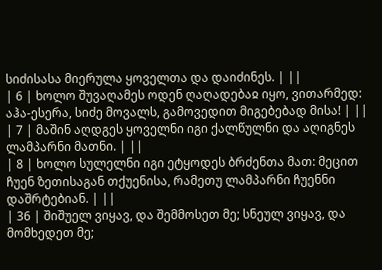სიძისასა მიერულა ყოველთა და დაიძინეს. | ||
| 6 | ხოლო შუვაღამეს ოდენ ღაღადებაჲ იყო, ვითარმედ: აჰა-ესერა, სიძე მოვალს, გამოვედით მიგებებად მისა! | ||
| 7 | მაშინ აღდგეს ყოველნი იგი ქალწულნი და აღიგნეს ლამპარნი მათნი. | ||
| 8 | ხოლო სულელნი იგი ეტყოდეს ბრძენთა მათ: მეცით ჩუენ ზეთისაგან თქუენისა, რამეთუ ლამპარნი ჩუენნი დაშრტებიან. | ||
| 36 | შიშუელ ვიყავ, და შემმოსეთ მე; სნეულ ვიყავ, და მომხედეთ მე;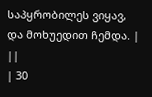საპყრობილეს ვიყავ, და მოხუედით ჩემდა. | ||
| 30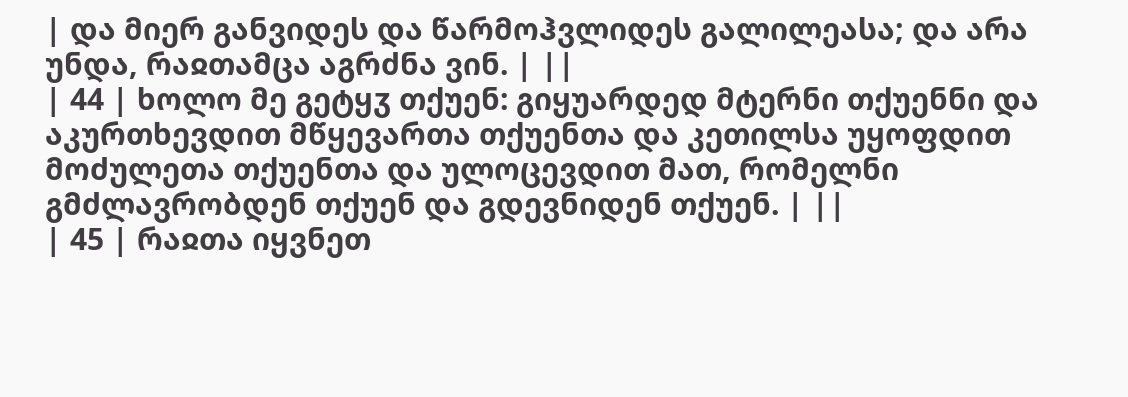| და მიერ განვიდეს და წარმოჰვლიდეს გალილეასა; და არა უნდა, რაჲთამცა აგრძნა ვინ. | ||
| 44 | ხოლო მე გეტყჳ თქუენ: გიყუარდედ მტერნი თქუენნი და აკურთხევდით მწყევართა თქუენთა და კეთილსა უყოფდით მოძულეთა თქუენთა და ულოცევდით მათ, რომელნი გმძლავრობდენ თქუენ და გდევნიდენ თქუენ. | ||
| 45 | რაჲთა იყვნეთ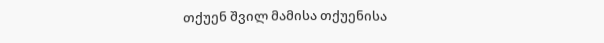თქუენ შვილ მამისა თქუენისა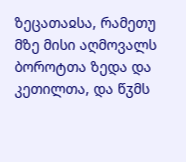ზეცათაჲსა, რამეთუ მზე მისი აღმოვალს ბოროტთა ზედა და კეთილთა, და წჳმს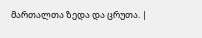მართალთა ზედა და ცრუთა. |